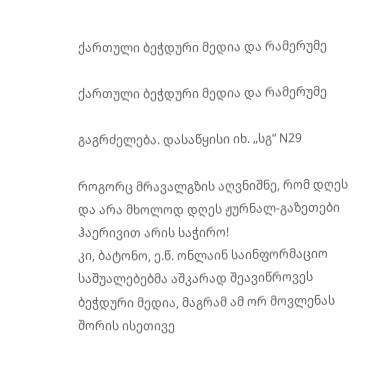ქართული ბეჭდური მედია და რამერუმე

ქართული ბეჭდური მედია და რამერუმე

გაგრძელება. დასაწყისი იხ. „სგ“ N29

როგორც მრავალგზის აღვნიშნე, რომ დღეს და არა მხოლოდ დღეს ჟურნალ-გაზეთები ჰაერივით არის საჭირო!
კი, ბატონო, ე.წ. ონლაინ საინფორმაციო საშუალებებმა აშკარად შეავიწროვეს ბეჭდური მედია, მაგრამ ამ ორ მოვლენას შორის ისეთივე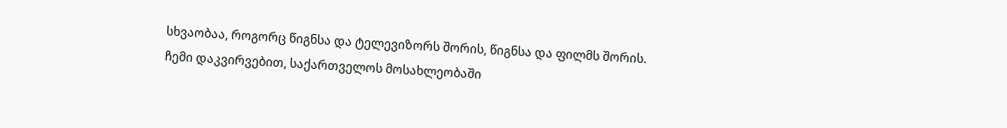სხვაობაა, როგორც წიგნსა და ტელევიზორს შორის, წიგნსა და ფილმს შორის.
ჩემი დაკვირვებით, საქართველოს მოსახლეობაში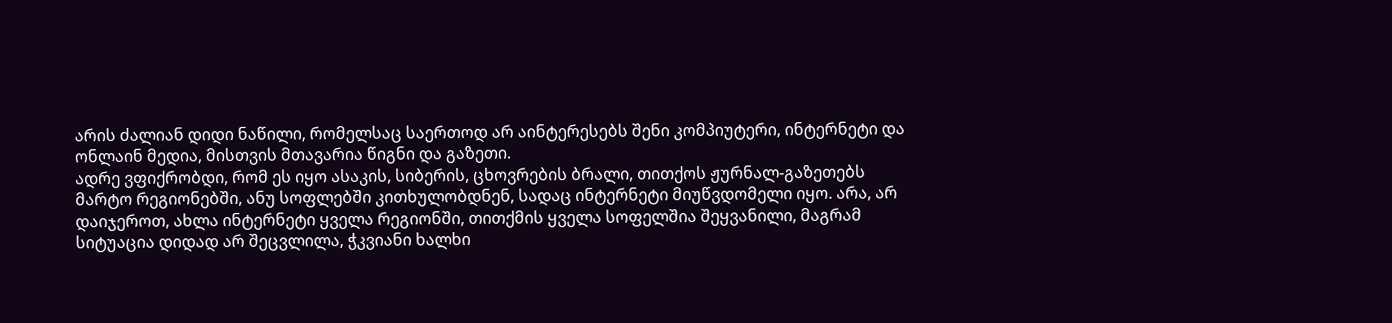არის ძალიან დიდი ნაწილი, რომელსაც საერთოდ არ აინტერესებს შენი კომპიუტერი, ინტერნეტი და ონლაინ მედია, მისთვის მთავარია წიგნი და გაზეთი.
ადრე ვფიქრობდი, რომ ეს იყო ასაკის, სიბერის, ცხოვრების ბრალი, თითქოს ჟურნალ-გაზეთებს მარტო რეგიონებში, ანუ სოფლებში კითხულობდნენ, სადაც ინტერნეტი მიუწვდომელი იყო. არა, არ დაიჯეროთ, ახლა ინტერნეტი ყველა რეგიონში, თითქმის ყველა სოფელშია შეყვანილი, მაგრამ სიტუაცია დიდად არ შეცვლილა, ჭკვიანი ხალხი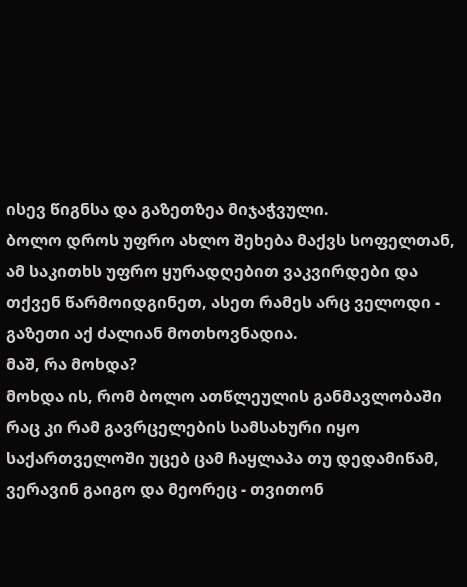ისევ წიგნსა და გაზეთზეა მიჯაჭვული.
ბოლო დროს უფრო ახლო შეხება მაქვს სოფელთან, ამ საკითხს უფრო ყურადღებით ვაკვირდები და თქვენ წარმოიდგინეთ, ასეთ რამეს არც ველოდი - გაზეთი აქ ძალიან მოთხოვნადია.
მაშ, რა მოხდა?
მოხდა ის, რომ ბოლო ათწლეულის განმავლობაში რაც კი რამ გავრცელების სამსახური იყო საქართველოში უცებ ცამ ჩაყლაპა თუ დედამიწამ, ვერავინ გაიგო და მეორეც - თვითონ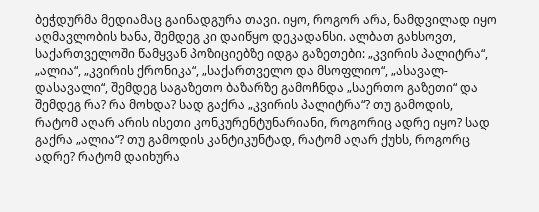ბეჭდურმა მედიამაც გაინადგურა თავი. იყო, როგორ არა, ნამდვილად იყო აღმავლობის ხანა, შემდეგ კი დაიწყო დეკადანსი. ალბათ გახსოვთ, საქართველოში წამყვან პოზიციებზე იდგა გაზეთები: „კვირის პალიტრა“, „ალია“, „კვირის ქრონიკა“, „საქართველო და მსოფლიო“, „ასავალ-დასავალი“, შემდეგ საგაზეთო ბაზარზე გამოჩნდა „საერთო გაზეთი“ და შემდეგ რა? რა მოხდა? სად გაქრა „კვირის პალიტრა“? თუ გამოდის, რატომ აღარ არის ისეთი კონკურენტუნარიანი, როგორიც ადრე იყო? სად გაქრა „ალია“? თუ გამოდის კანტიკუნტად, რატომ აღარ ქუხს, როგორც ადრე? რატომ დაიხურა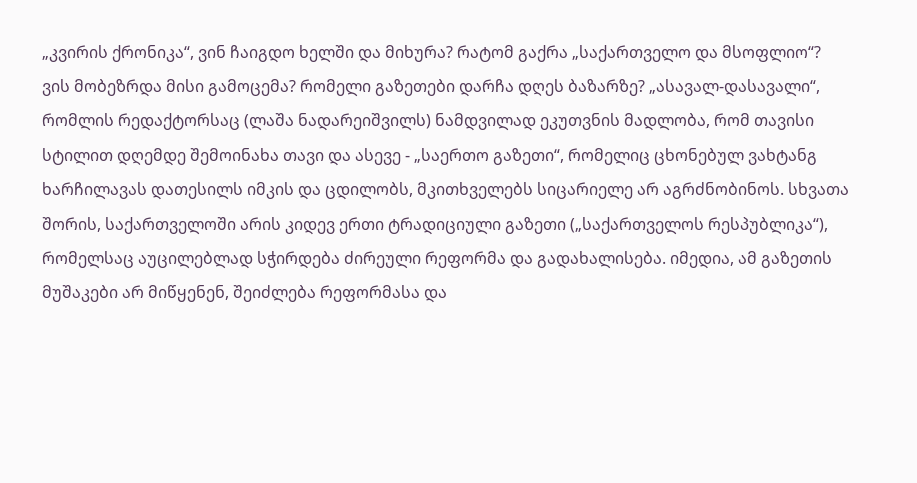„კვირის ქრონიკა“, ვინ ჩაიგდო ხელში და მიხურა? რატომ გაქრა „საქართველო და მსოფლიო“? ვის მობეზრდა მისი გამოცემა? რომელი გაზეთები დარჩა დღეს ბაზარზე? „ასავალ-დასავალი“, რომლის რედაქტორსაც (ლაშა ნადარეიშვილს) ნამდვილად ეკუთვნის მადლობა, რომ თავისი სტილით დღემდე შემოინახა თავი და ასევე - „საერთო გაზეთი“, რომელიც ცხონებულ ვახტანგ ხარჩილავას დათესილს იმკის და ცდილობს, მკითხველებს სიცარიელე არ აგრძნობინოს. სხვათა შორის, საქართველოში არის კიდევ ერთი ტრადიციული გაზეთი („საქართველოს რესპუბლიკა“), რომელსაც აუცილებლად სჭირდება ძირეული რეფორმა და გადახალისება. იმედია, ამ გაზეთის მუშაკები არ მიწყენენ, შეიძლება რეფორმასა და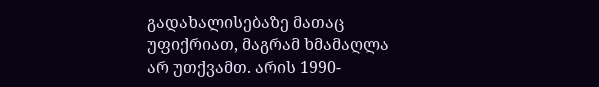გადახალისებაზე მათაც უფიქრიათ, მაგრამ ხმამაღლა არ უთქვამთ. არის 1990-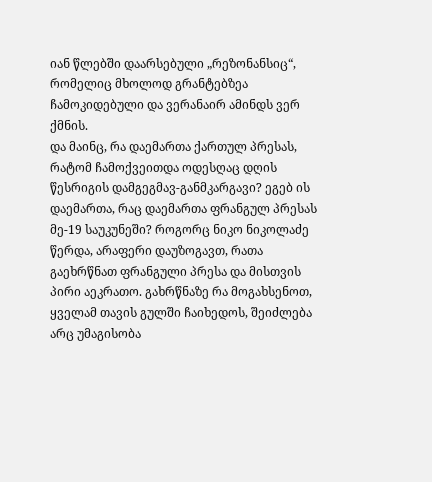იან წლებში დაარსებული „რეზონანსიც“, რომელიც მხოლოდ გრანტებზეა ჩამოკიდებული და ვერანაირ ამინდს ვერ ქმნის.
და მაინც, რა დაემართა ქართულ პრესას, რატომ ჩამოქვეითდა ოდესღაც დღის წესრიგის დამგეგმავ-განმკარგავი? ეგებ ის დაემართა, რაც დაემართა ფრანგულ პრესას მე-19 საუკუნეში? როგორც ნიკო ნიკოლაძე წერდა, არაფერი დაუზოგავთ, რათა გაეხრწნათ ფრანგული პრესა და მისთვის პირი აეკრათო. გახრწნაზე რა მოგახსენოთ, ყველამ თავის გულში ჩაიხედოს, შეიძლება არც უმაგისობა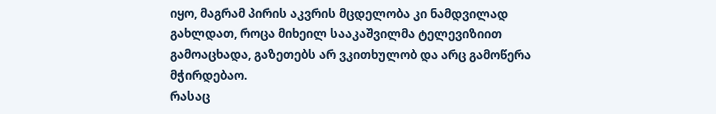იყო, მაგრამ პირის აკვრის მცდელობა კი ნამდვილად გახლდათ, როცა მიხეილ სააკაშვილმა ტელევიზიით გამოაცხადა, გაზეთებს არ ვკითხულობ და არც გამოწერა მჭირდებაო.
რასაც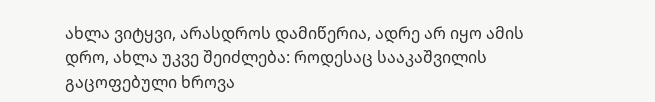ახლა ვიტყვი, არასდროს დამიწერია, ადრე არ იყო ამის დრო, ახლა უკვე შეიძლება: როდესაც სააკაშვილის გაცოფებული ხროვა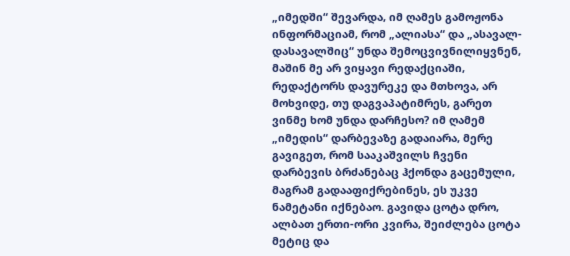„იმედში“ შევარდა, იმ ღამეს გამოჟონა ინფორმაციამ, რომ „ალიასა“ და „ასავალ-დასავალშიც“ უნდა შემოცვივნილიყვნენ, მაშინ მე არ ვიყავი რედაქციაში, რედაქტორს დავურეკე და მთხოვა, არ მოხვიდე, თუ დაგვაპატიმრეს, გარეთ ვინმე ხომ უნდა დარჩესო? იმ ღამემ „იმედის“ დარბევაზე გადაიარა, მერე გავიგეთ, რომ სააკაშვილს ჩვენი დარბევის ბრძანებაც ჰქონდა გაცემული, მაგრამ გადააფიქრებინეს, ეს უკვე ნამეტანი იქნებაო. გავიდა ცოტა დრო, ალბათ ერთი-ორი კვირა, შეიძლება ცოტა მეტიც და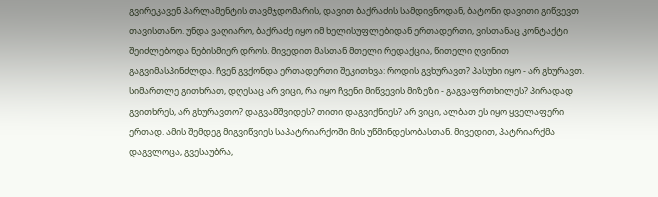გვირეკავენ პარლამენტის თავმჯდომარის, დავით ბაქრაძის სამდივნოდან, ბატონი დავითი გიწვევთ თავისთანო. უნდა ვაღიარო, ბაქრაძე იყო იმ ხელისუფლებიდან ერთადერთი, ვისთანაც კონტაქტი შეიძლებოდა ნებისმიერ დროს. მივედით მასთან მთელი რედაქცია, წითელი ღვინით გაგვიმასპინძლდა. ჩვენ გვქონდა ერთადერთი შეკითხვა: როდის გვხურავთ? პასუხი იყო - არ გხურავთ. სიმართლე გითხრათ, დღესაც არ ვიცი, რა იყო ჩვენი მიწვევის მიზეზი - გაგვაფრთხილეს? პირადად გვითხრეს, არ გხურავთო? დაგვამშვიდეს? თითი დაგვიქნიეს? არ ვიცი, ალბათ ეს იყო ყველაფერი ერთად. ამის შემდეგ მიგვიწვიეს საპატრიარქოში მის უწმინდესობასთან. მივედით, პატრიარქმა დაგვლოცა, გვესაუბრა,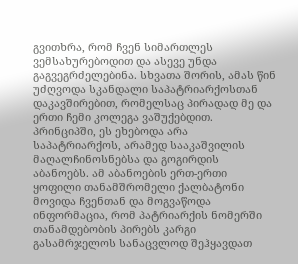გვითხრა, რომ ჩვენ სიმართლეს ვემსახურებოდით და ასევე უნდა გაგვეგრძელებინა. სხვათა შორის, ამას წინ უძღვოდა სკანდალი საპატრიარქოსთან დაკავშირებით, რომელსაც პირადად მე და ერთი ჩემი კოლეგა ვაშუქებდით. პრინციპში, ეს ეხებოდა არა საპატრიარქოს, არამედ სააკაშვილის მაღალჩინოსნებსა და გოგირდის აბანოებს. ამ აბანოების ერთ-ერთი ყოფილი თანამშრომელი ქალბატონი მოვიდა ჩვენთან და მოგვაწოდა ინფორმაცია, რომ პატრიარქის ნომერში თანამდებობის პირებს კარგი გასამრჯელოს სანაცვლოდ შეჰყავდათ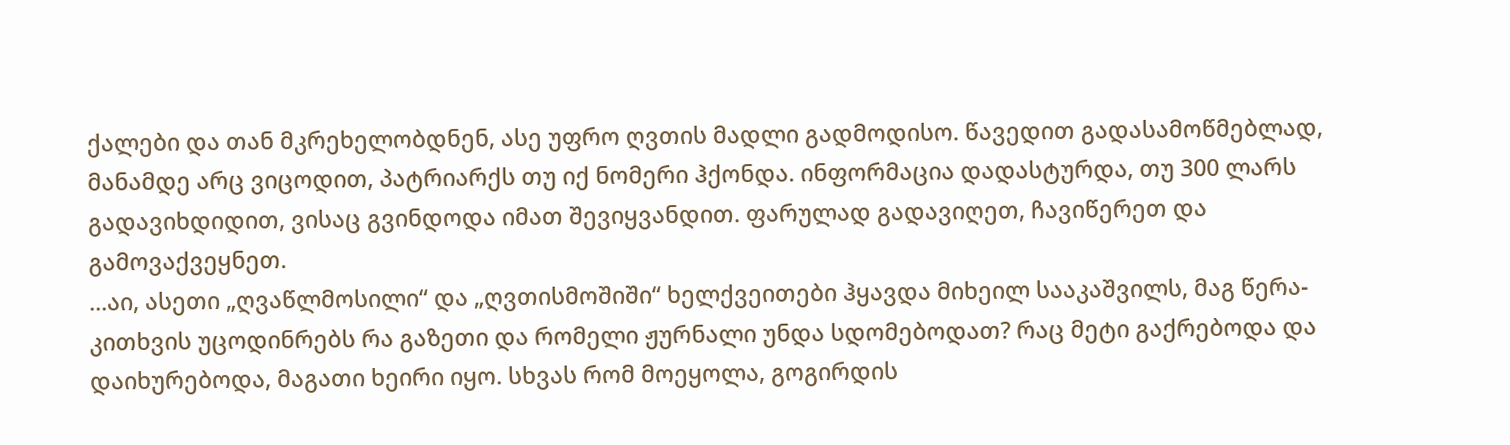ქალები და თან მკრეხელობდნენ, ასე უფრო ღვთის მადლი გადმოდისო. წავედით გადასამოწმებლად, მანამდე არც ვიცოდით, პატრიარქს თუ იქ ნომერი ჰქონდა. ინფორმაცია დადასტურდა, თუ 300 ლარს გადავიხდიდით, ვისაც გვინდოდა იმათ შევიყვანდით. ფარულად გადავიღეთ, ჩავიწერეთ და გამოვაქვეყნეთ.
...აი, ასეთი „ღვაწლმოსილი“ და „ღვთისმოშიში“ ხელქვეითები ჰყავდა მიხეილ სააკაშვილს, მაგ წერა-კითხვის უცოდინრებს რა გაზეთი და რომელი ჟურნალი უნდა სდომებოდათ? რაც მეტი გაქრებოდა და დაიხურებოდა, მაგათი ხეირი იყო. სხვას რომ მოეყოლა, გოგირდის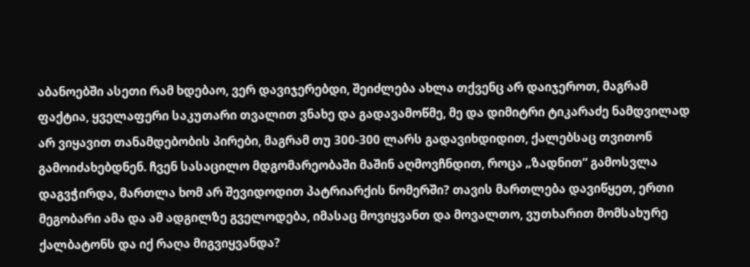აბანოებში ასეთი რამ ხდებაო, ვერ დავიჯერებდი, შეიძლება ახლა თქვენც არ დაიჯეროთ, მაგრამ ფაქტია, ყველაფერი საკუთარი თვალით ვნახე და გადავამოწმე, მე და დიმიტრი ტიკარაძე ნამდვილად არ ვიყავით თანამდებობის პირები, მაგრამ თუ 300-300 ლარს გადავიხდიდით, ქალებსაც თვითონ გამოიძახებდნენ. ჩვენ სასაცილო მდგომარეობაში მაშინ აღმოვჩნდით, როცა „ზადნით“ გამოსვლა დაგვჭირდა, მართლა ხომ არ შევიდოდით პატრიარქის ნომერში? თავის მართლება დავიწყეთ, ერთი მეგობარი ამა და ამ ადგილზე გველოდება, იმასაც მოვიყვანთ და მოვალთო, ვუთხარით მომსახურე ქალბატონს და იქ რაღა მიგვიყვანდა?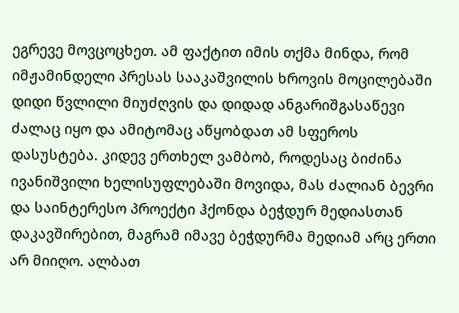ეგრევე მოვცოცხეთ. ამ ფაქტით იმის თქმა მინდა, რომ იმჟამინდელი პრესას სააკაშვილის ხროვის მოცილებაში დიდი წვლილი მიუძღვის და დიდად ანგარიშგასაწევი ძალაც იყო და ამიტომაც აწყობდათ ამ სფეროს დასუსტება. კიდევ ერთხელ ვამბობ, როდესაც ბიძინა ივანიშვილი ხელისუფლებაში მოვიდა, მას ძალიან ბევრი და საინტერესო პროექტი ჰქონდა ბეჭდურ მედიასთან დაკავშირებით, მაგრამ იმავე ბეჭდურმა მედიამ არც ერთი არ მიიღო. ალბათ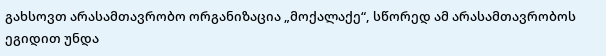გახსოვთ არასამთავრობო ორგანიზაცია „მოქალაქე“, სწორედ ამ არასამთავრობოს ეგიდით უნდა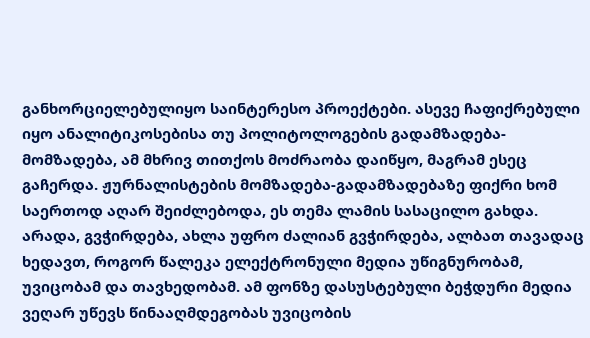განხორციელებულიყო საინტერესო პროექტები. ასევე ჩაფიქრებული იყო ანალიტიკოსებისა თუ პოლიტოლოგების გადამზადება-მომზადება, ამ მხრივ თითქოს მოძრაობა დაიწყო, მაგრამ ესეც გაჩერდა. ჟურნალისტების მომზადება-გადამზადებაზე ფიქრი ხომ საერთოდ აღარ შეიძლებოდა, ეს თემა ლამის სასაცილო გახდა. არადა, გვჭირდება, ახლა უფრო ძალიან გვჭირდება, ალბათ თავადაც ხედავთ, როგორ წალეკა ელექტრონული მედია უწიგნურობამ, უვიცობამ და თავხედობამ. ამ ფონზე დასუსტებული ბეჭდური მედია ვეღარ უწევს წინააღმდეგობას უვიცობის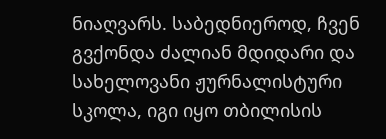ნიაღვარს. საბედნიეროდ, ჩვენ გვქონდა ძალიან მდიდარი და სახელოვანი ჟურნალისტური სკოლა, იგი იყო თბილისის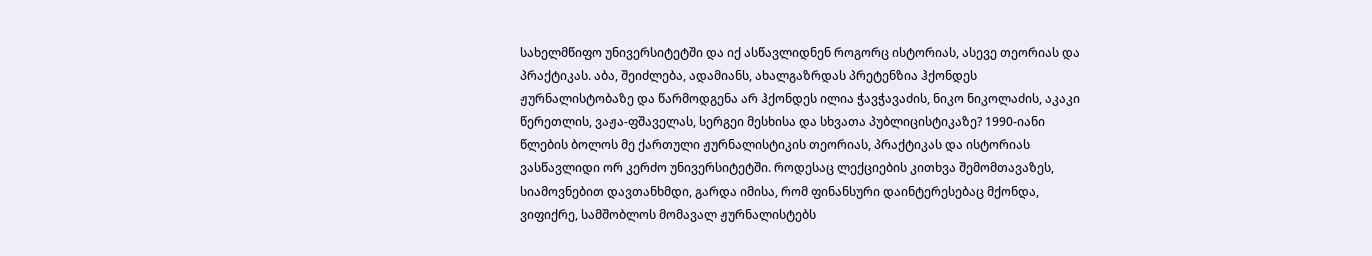სახელმწიფო უნივერსიტეტში და იქ ასწავლიდნენ როგორც ისტორიას, ასევე თეორიას და პრაქტიკას. აბა, შეიძლება, ადამიანს, ახალგაზრდას პრეტენზია ჰქონდეს ჟურნალისტობაზე და წარმოდგენა არ ჰქონდეს ილია ჭავჭავაძის, ნიკო ნიკოლაძის, აკაკი წერეთლის, ვაჟა-ფშაველას, სერგეი მესხისა და სხვათა პუბლიცისტიკაზე? 1990-იანი წლების ბოლოს მე ქართული ჟურნალისტიკის თეორიას, პრაქტიკას და ისტორიას ვასწავლიდი ორ კერძო უნივერსიტეტში. როდესაც ლექციების კითხვა შემომთავაზეს, სიამოვნებით დავთანხმდი, გარდა იმისა, რომ ფინანსური დაინტერესებაც მქონდა, ვიფიქრე, სამშობლოს მომავალ ჟურნალისტებს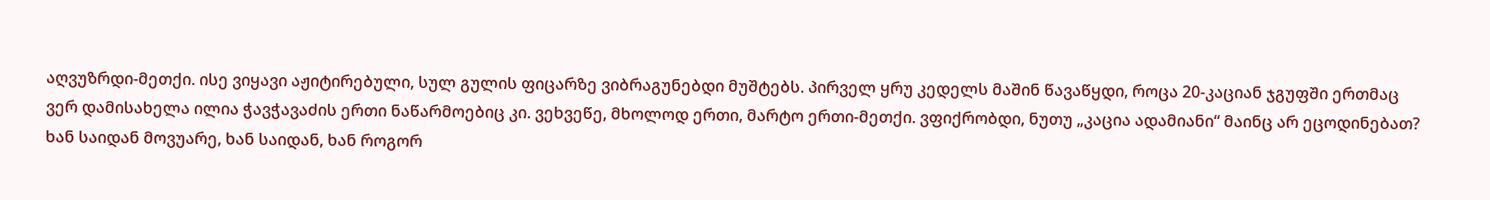აღვუზრდი-მეთქი. ისე ვიყავი აჟიტირებული, სულ გულის ფიცარზე ვიბრაგუნებდი მუშტებს. პირველ ყრუ კედელს მაშინ წავაწყდი, როცა 20-კაციან ჯგუფში ერთმაც ვერ დამისახელა ილია ჭავჭავაძის ერთი ნაწარმოებიც კი. ვეხვეწე, მხოლოდ ერთი, მარტო ერთი-მეთქი. ვფიქრობდი, ნუთუ „კაცია ადამიანი“ მაინც არ ეცოდინებათ? ხან საიდან მოვუარე, ხან საიდან, ხან როგორ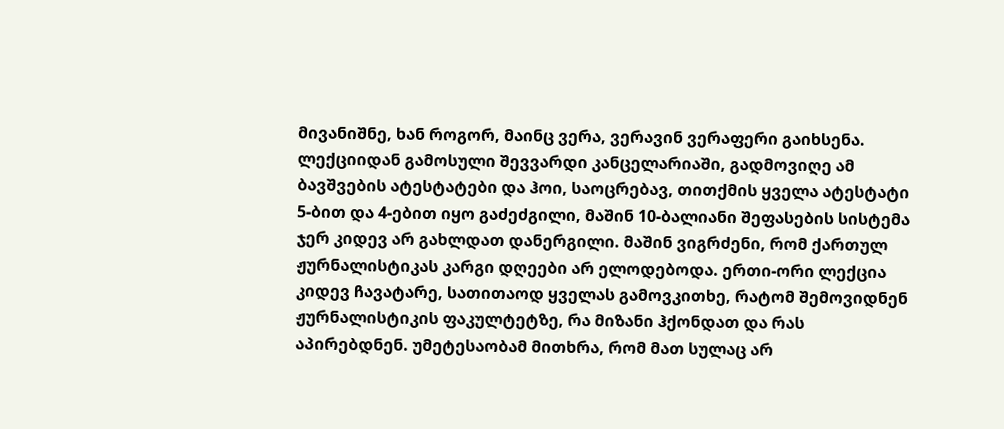მივანიშნე, ხან როგორ, მაინც ვერა, ვერავინ ვერაფერი გაიხსენა. ლექციიდან გამოსული შევვარდი კანცელარიაში, გადმოვიღე ამ ბავშვების ატესტატები და ჰოი, საოცრებავ, თითქმის ყველა ატესტატი 5-ბით და 4-ებით იყო გაძეძგილი, მაშინ 10-ბალიანი შეფასების სისტემა ჯერ კიდევ არ გახლდათ დანერგილი. მაშინ ვიგრძენი, რომ ქართულ ჟურნალისტიკას კარგი დღეები არ ელოდებოდა. ერთი-ორი ლექცია კიდევ ჩავატარე, სათითაოდ ყველას გამოვკითხე, რატომ შემოვიდნენ ჟურნალისტიკის ფაკულტეტზე, რა მიზანი ჰქონდათ და რას აპირებდნენ. უმეტესაობამ მითხრა, რომ მათ სულაც არ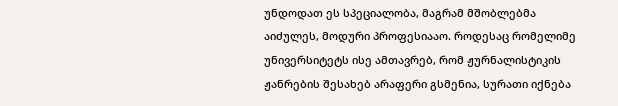უნდოდათ ეს სპეციალობა, მაგრამ მშობლებმა აიძულეს, მოდური პროფესიააო. როდესაც რომელიმე უნივერსიტეტს ისე ამთავრებ, რომ ჟურნალისტიკის ჟანრების შესახებ არაფერი გსმენია, სურათი იქნება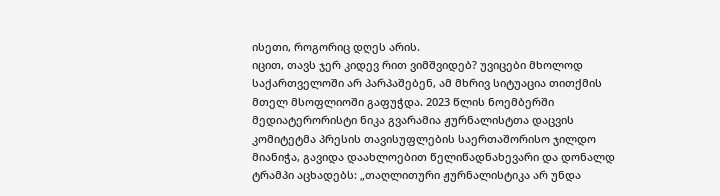ისეთი, როგორიც დღეს არის.
იცით, თავს ჯერ კიდევ რით ვიმშვიდებ? უვიცები მხოლოდ საქართველოში არ პარპაშებენ, ამ მხრივ სიტუაცია თითქმის მთელ მსოფლიოში გაფუჭდა. 2023 წლის ნოემბერში მედიატერორისტი ნიკა გვარამია ჟურნალისტთა დაცვის კომიტეტმა პრესის თავისუფლების საერთაშორისო ჯილდო მიანიჭა, გავიდა დაახლოებით წელიწადნახევარი და დონალდ ტრამპი აცხადებს: „თაღლითური ჟურნალისტიკა არ უნდა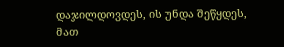დაჯილდოვდეს, ის უნდა შეწყდეს, მათ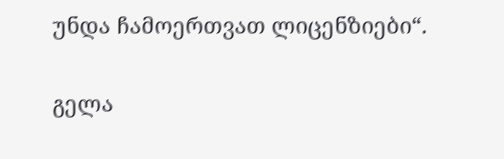უნდა ჩამოერთვათ ლიცენზიები“.

გელა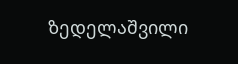ზედელაშვილი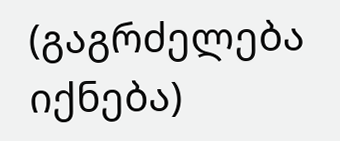(გაგრძელება იქნება)